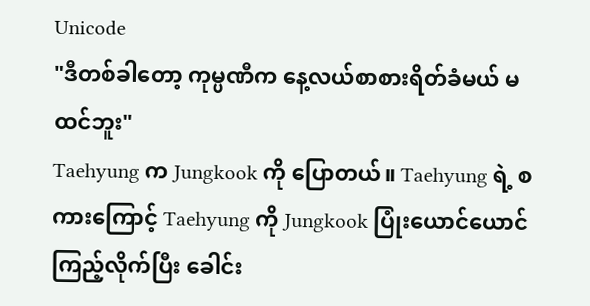Unicode
"ဒီတစ်ခါတော့ ကုမ္ပဏီက နေ့လယ်စာစားရိတ်ခံမယ် မထင်ဘူး"
Taehyung က Jungkook ကို ပြောတယ်။ Taehyung ရဲ့ စကားကြောင့် Taehyung ကို Jungkook ပြုံးယောင်ယောင်ကြည့်လိုက်ပြီး ခေါင်း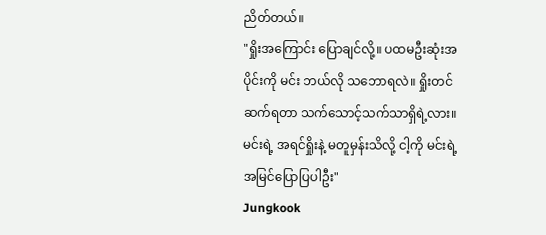ညိတ်တယ်။
"ရှိုးအကြောင်း ပြောချင်လို့။ ပထမဦးဆုံးအပိုင်းကို မင်း ဘယ်လို သဘောရလဲ။ ရှိုးတင်ဆက်ရတာ သက်သောင့်သက်သာရှိရဲ့လား။ မင်းရဲ့ အရင်ရှိုးနဲ့ မတူမှန်းသိလို့ ငါ့ကို မင်းရဲ့အမြင်ပြောပြပါဦး"
Jungkook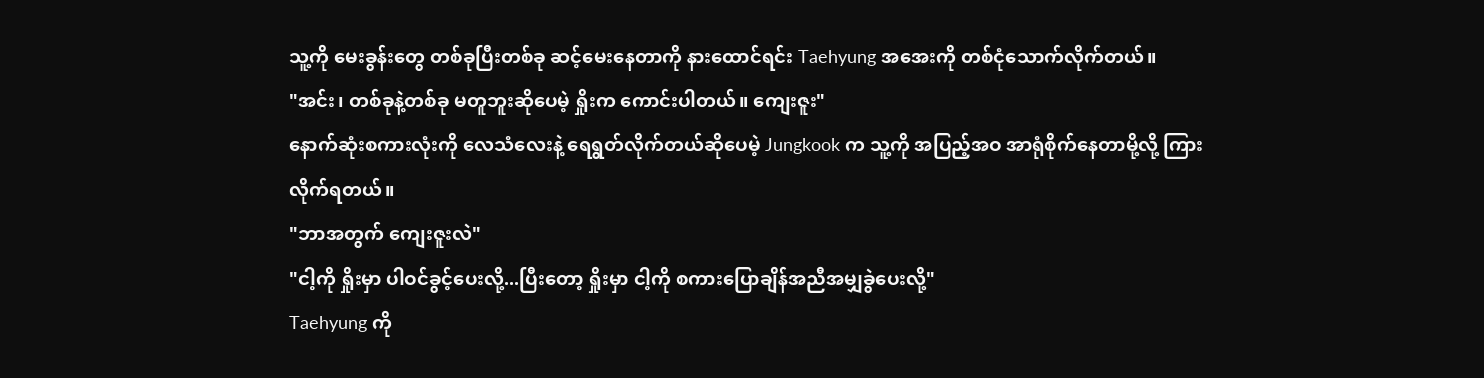သူ့ကို မေးခွန်းတွေ တစ်ခုပြီးတစ်ခု ဆင့်မေးနေတာကို နားထောင်ရင်း Taehyung အအေးကို တစ်ငုံသောက်လိုက်တယ်။
"အင်း၊ တစ်ခုနဲ့တစ်ခု မတူဘူးဆိုပေမဲ့ ရှိုးက ကောင်းပါတယ်။ ကျေးဇူး"
နောက်ဆုံးစကားလုံးကို လေသံလေးနဲ့ ရေရွတ်လိုက်တယ်ဆိုပေမဲ့ Jungkook က သူ့ကို အပြည့်အဝ အာရုံစိုက်နေတာမို့လို့ ကြားလိုက်ရတယ်။
"ဘာအတွက် ကျေးဇူးလဲ"
"ငါ့ကို ရှိုးမှာ ပါဝင်ခွင့်ပေးလို့...ပြီးတော့ ရှိုးမှာ ငါ့ကို စကားပြောချိန်အညီအမျှခွဲပေးလို့"
Taehyung ကို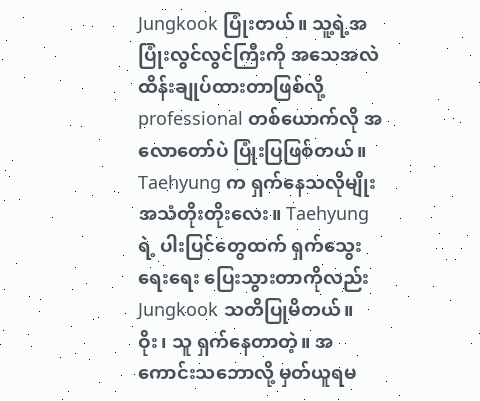Jungkook ပြုံးတယ်။ သူ့ရဲ့အပြုံးလွင်လွင်ကြီးကို အသေအလဲ ထိန်းချုပ်ထားတာဖြစ်လို့ professional တစ်ယောက်လို အလောတော်ပဲ ပြုံးပြဖြစ်တယ်။ Taehyung က ရှက်နေသလိုမျိုး အသံတိုးတိုးလေး။ Taehyung ရဲ့ ပါးပြင်တွေထက် ရှက်သွေးရေးရေး ပြေးသွားတာကိုလည်း Jungkook သတိပြုမိတယ်။
ဝိုး၊ သူ ရှက်နေတာတဲ့။ အကောင်းသဘောလို့ မှတ်ယူရမ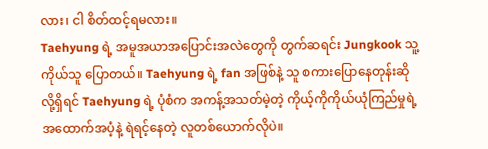လား၊ ငါ စိတ်ထင့်ရမလား။
Taehyung ရဲ့ အမူအယာအပြောင်းအလဲတွေကို တွက်ဆရင်း Jungkook သူ့ကိုယ်သူ ပြောတယ်။ Taehyung ရဲ့ fan အဖြစ်နဲ့ သူ စကားပြောနေတုန်းဆိုလို့ရှိရင် Taehyung ရဲ့ ပုံစံက အကန့်အသတ်မဲ့တဲ့ ကိုယ့်ကိုကိုယ်ယုံကြည်မှုရဲ့ အထောက်အပံ့နဲ့ ရဲရင့်နေတဲ့ လူတစ်ယောက်လိုပဲ။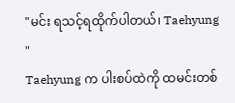"မင်း ရသင့်ရထိုက်ပါတယ်၊ Taehyung "
Taehyung က ပါးစပ်ထဲကို ထမင်းတစ်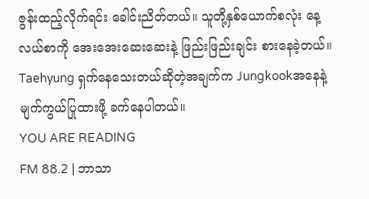ဇွန်းထည့်လိုက်ရင်း ခေါင်းညိတ်တယ်။ သူတို့နှစ်ယောက်စလုံး နေ့လယ်စာကို အေးအေးဆေးဆေးနဲ့ ဖြည်းဖြည်းချင်း စားနေခဲ့တယ်။ Taehyung ရှက်နေသေးတယ်ဆိုတဲ့အချက်က Jungkookအနေနဲ့ မျက်ကွယ်ပြုထားဖို့ ခက်နေပါတယ်။
YOU ARE READING
FM 88.2 | ဘာသာ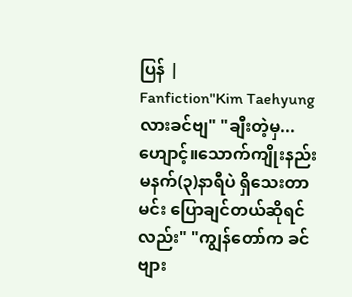ပြန် |
Fanfiction"Kim Taehyung လားခင်ဗျ" "ချီးတဲ့မှ...ဟျောင့်။သောက်ကျိုးနည်း မနက်(၃)နာရီပဲ ရှိသေးတာ မင်း ပြောချင်တယ်ဆိုရင်လည်း" "ကျွန်တော်က ခင်ဗျား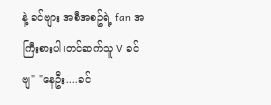နဲ့ ခင်ဗျား အစီအစဥ်ရဲ့ fan အကြီးစားပါ၊တင်ဆက်သူ V ခင်ဗျ" "နေဦး....ခင်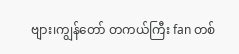ဗျား၊ကျွန်တော် တကယ်ကြီး fan တစ်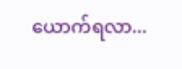ယောက်ရလာ...